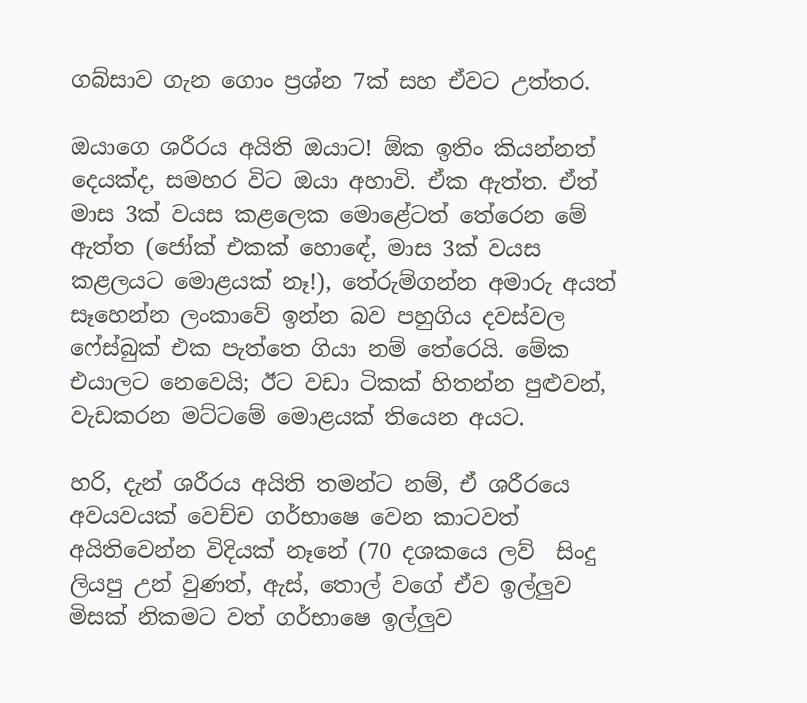ගබ්සාව ගැන ගොං ප්‍රශ්න 7ක් සහ ඒවට උත්තර.

ඔයාගෙ ශරීරය අයිති ඔයාට! ඕක ඉතිං කියන්නත් දෙයක්ද, සමහර විට ඔයා අහාවි. ඒක ඇත්ත. ඒත් මාස 3ක් වයස කළලෙක මොළේටත් තේරෙන මේ ඇත්ත (ජෝක් එකක් හොඳේ, මාස 3ක් වයස කළලයට මොළයක් නෑ!), තේරුම්ගන්න අමාරු අයත් සෑහෙන්න ලංකාවේ ඉන්න බව පහුගිය දවස්වල ෆේස්බුක් එක පැත්තෙ ගියා නම් තේරෙයි. මේක එයාලට නෙවෙයි; ඊට වඩා ටිකක් හිතන්න පුළුවන්, වැඩකරන මට්ටමේ මොළයක් තියෙන අයට.

හරි, දැන් ශරීරය අයිති තමන්ට නම්, ඒ ශරීරයෙ අවයවයක් වෙච්ච ගර්භාෂෙ වෙන කාටවත් අයිතිවෙන්න විදියක් නෑනේ (70 දශකයෙ ලව්  සිංදු ලියපු උන් වුණත්, ඇස්, තොල් වගේ ඒව ඉල්ලුව මිසක් නිකමට වත් ගර්භාෂෙ ඉල්ලුව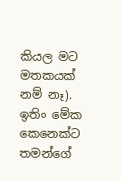කියල මට මතකයක් නම් නෑ). ඉතිං මේක කෙනෙක්ට තමන්ගේ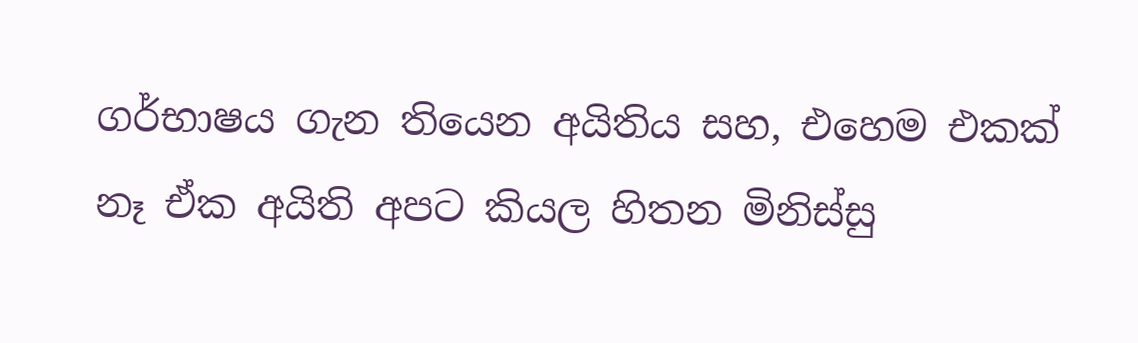ගර්භාෂය ගැන තියෙන අයිතිය සහ, එහෙම එකක් නෑ ඒක අයිති අපට කියල හිතන මිනිස්සු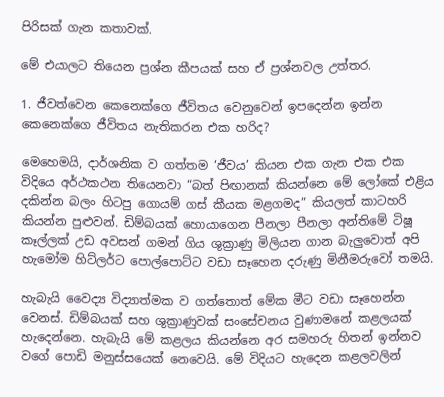පිරිසක් ගැන කතාවක්.

මේ එයාලට තියෙන ප්‍රශ්න කීපයක් සහ ඒ ප්‍රශ්නවල උත්තර.

1. ජීවත්වෙන කෙනෙක්ගෙ ජීවිතය වෙනුවෙන් ඉපදෙන්න ඉන්න කෙනෙක්ගෙ ජීවිතය නැතිකරන එක හරිද?

මෙහෙමයි, දාර්ශනික ව ගත්තම ‘ජීවය’ කියන එක ගැන එක එක විදියෙ අර්ථකථන තියෙනවා “බත් පිඟානක් කියන්නෙ මේ ලෝකේ එළිය දකින්න බලං හිටපු ගොයම් ගස් කීයක මළගමද” කියලත් කාටහරි කියන්න පුළුවන්. ඩිම්බයක් හොයාගෙන පීනලා පීනලා අන්තිමේ ටිෂූ කෑල්ලක් උඩ අවසන් ගමන් ගිය ශුක්‍රාණු මිලියන ගාන බැලුවොත් අපි හැමෝම හිට්ලර්ට පොල්පොට්ට වඩා සෑහෙන දරුණු මිනීමරුවෝ තමයි.

හැබැයි වෛද්‍ය විද්‍යාත්මක ව ගත්තොත් මේක මීට වඩා සෑහෙන්න වෙනස්. ඩිම්බයක් සහ ශුක්‍රාණුවක් සංසේචනය වුණාමනේ කළලයක් හැදෙන්නෙ. හැබැයි මේ කළලය කියන්නෙ අර සමහරු හිතන් ඉන්නව වගේ පොඩි මනුස්සයෙක් නෙවෙයි. මේ විදියට හැදෙන කළලවලින්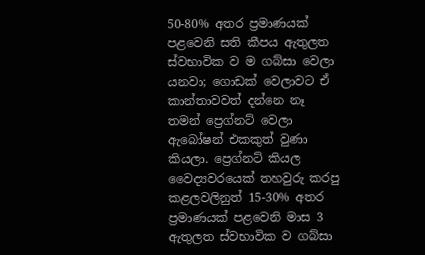50-80% අතර ප්‍රමාණයක් පළවෙනි සති කීපය ඇතුලත ස්වභාවික ව ම ගබ්සා වෙලා යනවා; ගොඩක් වෙලාවට ඒ කාන්තාවවත් දන්නෙ නෑ තමන් ප්‍රෙග්නට් වෙලා ඇබෝෂන් එකකුත් වුණා කියලා. ප්‍රෙග්නට් කියල වෛද්‍යවරයෙක් තහවුරු කරපු කළලවලිනුත් 15-30% අතර ප්‍රමාණයක් පළවෙනි මාස 3 ඇතුලත ස්වභාවික ව ගබ්සා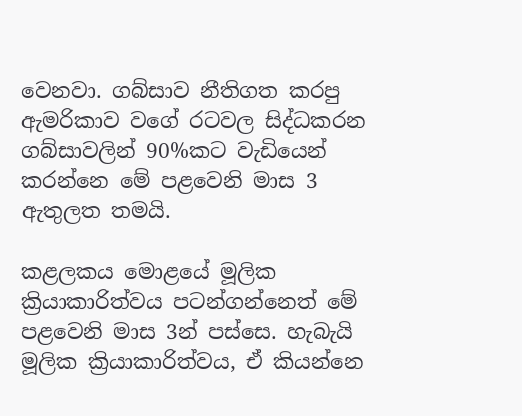වෙනවා. ගබ්සාව නීතිගත කරපු ඇමරිකාව වගේ රටවල සිද්ධකරන ගබ්සාවලින් 90%කට වැඩියෙන් කරන්නෙ මේ පළවෙනි මාස 3 ඇතුලත තමයි.

කළලකය මොළයේ මූලික ක්‍රියාකාරිත්වය පටන්ගන්නෙත් මේ පළවෙනි මාස 3න් පස්සෙ. හැබැයි මූලික ක්‍රියාකාරිත්වය, ඒ කියන්නෙ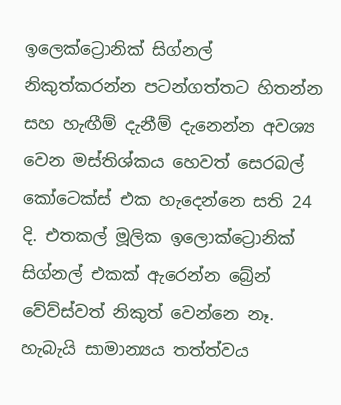ඉලෙක්ට්‍රොනික් සිග්නල් නිකුත්කරන්න පටන්ගත්තට හිතන්න සහ හැඟීම් දැනීම් දැනෙන්න අවශ්‍ය වෙන මස්තිශ්කය හෙවත් සෙරබල් කෝටෙක්ස් එක හැදෙන්නෙ සති 24 දි. එතකල් මූලික ඉලොක්ට්‍රොනික් සිග්නල් එකක් ඇරෙන්න බ්‍රේන් වේව්ස්වත් නිකුත් වෙන්නෙ නෑ. හැබැයි සාමාන්‍යය තත්ත්වය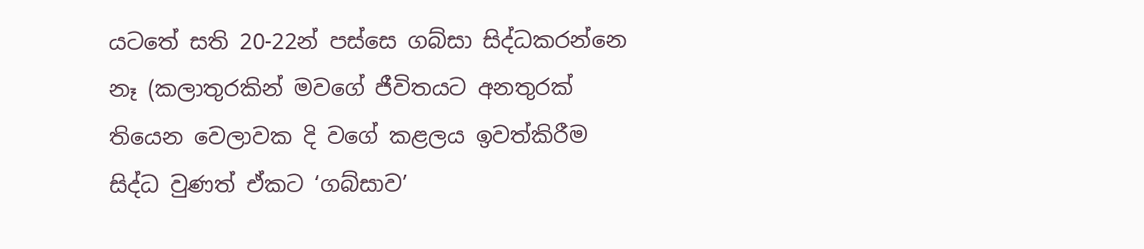යටතේ සති 20-22න් පස්සෙ ගබ්සා සිද්ධකරන්නෙ නෑ (කලාතුරකින් මවගේ ජීවිතයට අනතුරක් තියෙන වෙලාවක දි වගේ කළලය ඉවත්කිරීම සිද්ධ වුණත් ඒකට ‘ගබ්සාව’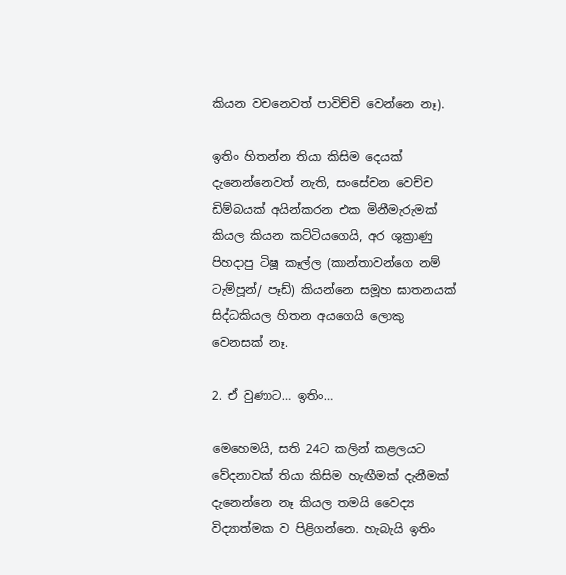කියන වචනෙවත් පාවිච්චි වෙන්නෙ නෑ).

ඉතිං හිතන්න තියා කිසිම දෙයක් දැනෙන්නෙවත් නැති, සංසේචන වෙච්ච ඩිම්බයක් අයින්කරන එක මිනීමැරුමක් කියල කියන කට්ටියගෙයි, අර ශුක්‍රාණු පිහදාපු ටිෂූ කෑල්ල (කාන්තාවන්ගෙ නම් ටැම්පූන්/ පෑඩ්) කියන්නෙ සමූහ ඝාතනයක් සිද්ධකියල හිතන අයගෙයි ලොකු වෙනසක් නෑ.

2. ඒ වුණාට… ඉතිං…

මෙහෙමයි, සති 24ට කලින් කළලයට වේදනාවක් තියා කිසිම හැඟීමක් දැනීමක් දැනෙන්නෙ නෑ කියල තමයි වෛද්‍ය විද්‍යාත්මක ව පිළිගන්නෙ. හැබැයි ඉතිං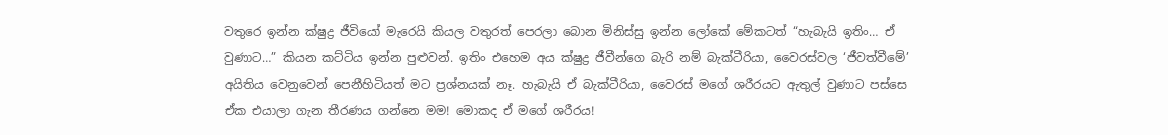වතුරෙ ඉන්න ක්ෂුද්‍ර ජීවියෝ මැරෙයි කියල වතුරත් පෙරලා බොන මිනිස්සු ඉන්න ලෝකේ මේකටත් “හැබැයි ඉතිං… ඒ වුණාට…” කියන කට්ටිය ඉන්න පුළුවන්. ඉතිං එහෙම අය ක්ෂුද්‍ර ජීවීන්ගෙ බැරි නම් බැක්ටීරියා, වෛරස්වල ‘ජීවත්වීමේ’ අයිතිය වෙනුවෙන් පෙනීහිටියත් මට ප්‍රශ්නයක් නෑ. හැබැයි ඒ බැක්ටීරියා, වෛරස් මගේ ශරීරයට ඇතුල් වුණාට පස්සෙ ඒක එයාලා ගැන තීරණය ගන්නෙ මම! මොකද ඒ මගේ ශරීරය!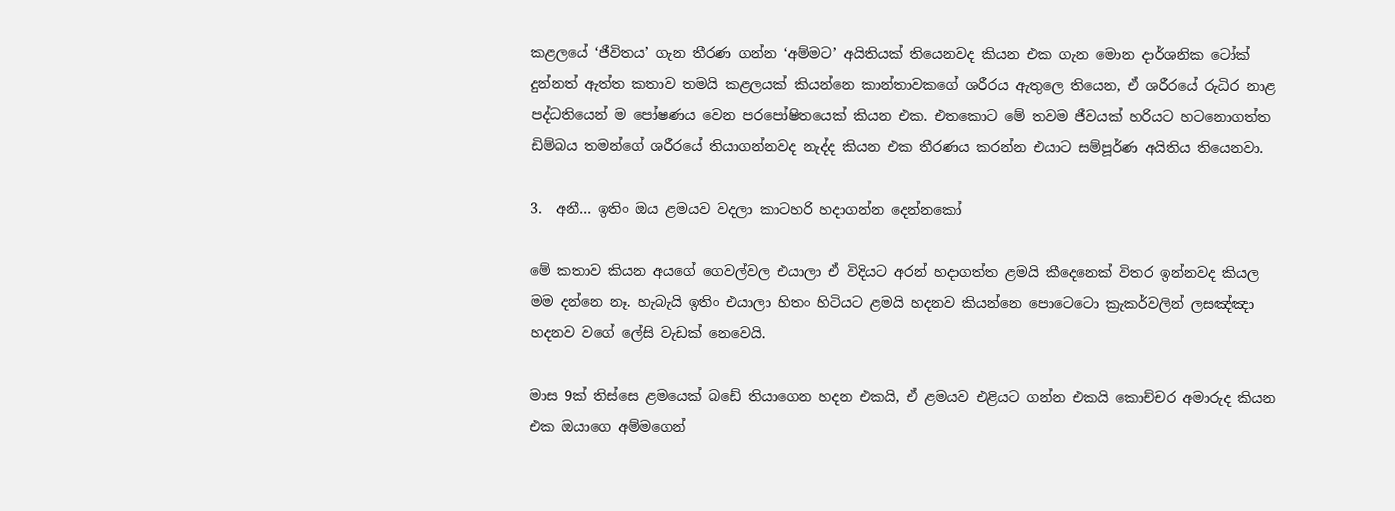කළලයේ ‘ජීවිතය’ ගැන තීරණ ගන්න ‘අම්මට’ අයිතියක් තියෙනවද කියන එක ගැන මොන දාර්ශනික ටෝක් දුන්නත් ඇත්ත කතාව තමයි කළලයක් කියන්නෙ කාන්තාවකගේ ශරීරය ඇතුලෙ තියෙන, ඒ ශරීරයේ රුධිර නාළ පද්ධතියෙන් ම පෝෂණය වෙන පරපෝෂිතයෙක් කියන එක. එතකොට මේ තවම ජීවයක් හරියට හටනොගත්ත ඩිම්බය තමන්ගේ ශරීරයේ තියාගන්නවද නැද්ද කියන එක තීරණය කරන්න එයාට සම්පූර්ණ අයිතිය තියෙනවා.

3.  අනී… ඉතිං ඔය ළමයව වදලා කාටහරි හදාගන්න දෙන්නකෝ

මේ කතාව කියන අයගේ ගෙවල්වල එයාලා ඒ විදියට අරන් හදාගත්ත ළමයි කීදෙනෙක් විතර ඉන්නවද කියල මම දන්නෙ නෑ. හැබැයි ඉතිං එයාලා හිතං හිටියට ළමයි හදනව කියන්නෙ පොටෙටො ක්‍රැකර්වලින් ලසඤ්ඤා හදනව වගේ ලේසි වැඩක් නෙවෙයි.

මාස 9ක් තිස්සෙ ළමයෙක් බඩේ තියාගෙන හදන එකයි, ඒ ළමයව එළියට ගන්න එකයි කොච්චර අමාරුද කියන එක ඔයාගෙ අම්මගෙන්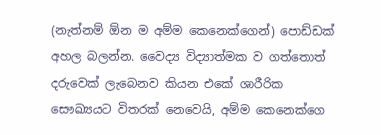(නැත්නම් ඕන ම අම්ම කෙනෙක්ගෙන්) පොඩ්ඩක් අහල බලන්න. වෛද්‍ය විද්‍යාත්මක ව ගත්තොත් දරුවෙක් ලැබෙනව කියන එකේ ශාරීරික සෞඛ්‍යයට විතරක් නෙවෙයි, අම්ම කෙනෙක්ගෙ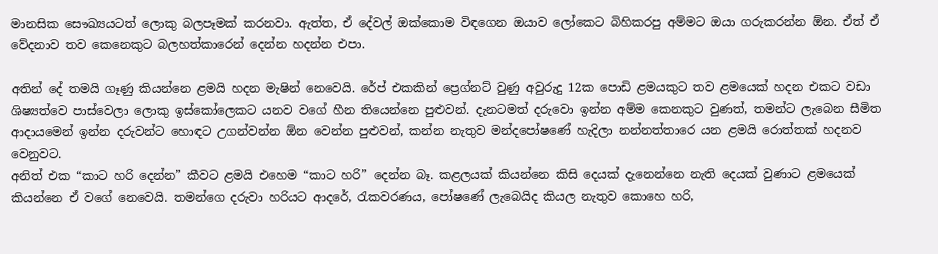මානසික සෞඛ්‍යයටත් ලොකු බලපෑමක් කරනවා. ඇත්ත, ඒ දේවල් ඔක්කොම විඳගෙන ඔයාව ලෝකෙට බිහිකරපු අම්මට ඔයා ගරුකරන්න ඕන. ඒත් ඒ වේදනාව තව කෙනෙකුට බලහත්කාරෙන් දෙන්න හදන්න එපා.

අතින් දේ තමයි ගෑණු කියන්නෙ ළමයි හදන මැෂින් නෙවෙයි. රේප් එකකින් ප්‍රෙග්නට් වුණු අවුරුදු 12ක පොඩි ළමයකුට තව ළමයෙක් හදන එකට වඩා ශිෂ්‍යත්වෙ පාස්වෙලා ලොකු ඉස්කෝලෙකට යනව වගේ හීන තියෙන්නෙ පුළුවන්. දැනටමත් දරුවො ඉන්න අම්ම කෙනකුට වුණත්, තමන්ට ලැබෙන සීමිත ආදායමෙන් ඉන්න දරුවන්ට හොඳට උගන්වන්න ඕන වෙන්න පුළුවන්, කන්න නැතුව මන්දපෝෂණේ හැදිලා නන්නත්තාරෙ යන ළමයි රොත්තක් හදනව වෙනුවට.
අනිත් එක “කාට හරි දෙන්න” කීවට ළමයි එහෙම “කාට හරි” දෙන්න බෑ. කළලයක් කියන්නෙ කිසි දෙයක් දැනෙන්නෙ නැති දෙයක් වුණාට ළමයෙක් කියන්නෙ ඒ වගේ නෙවෙයි. තමන්ගෙ දරුවා හරියට ආදරේ, රැකවරණය, පෝෂණේ ලැබෙයිද කියල නැතුව කොහෙ හරි,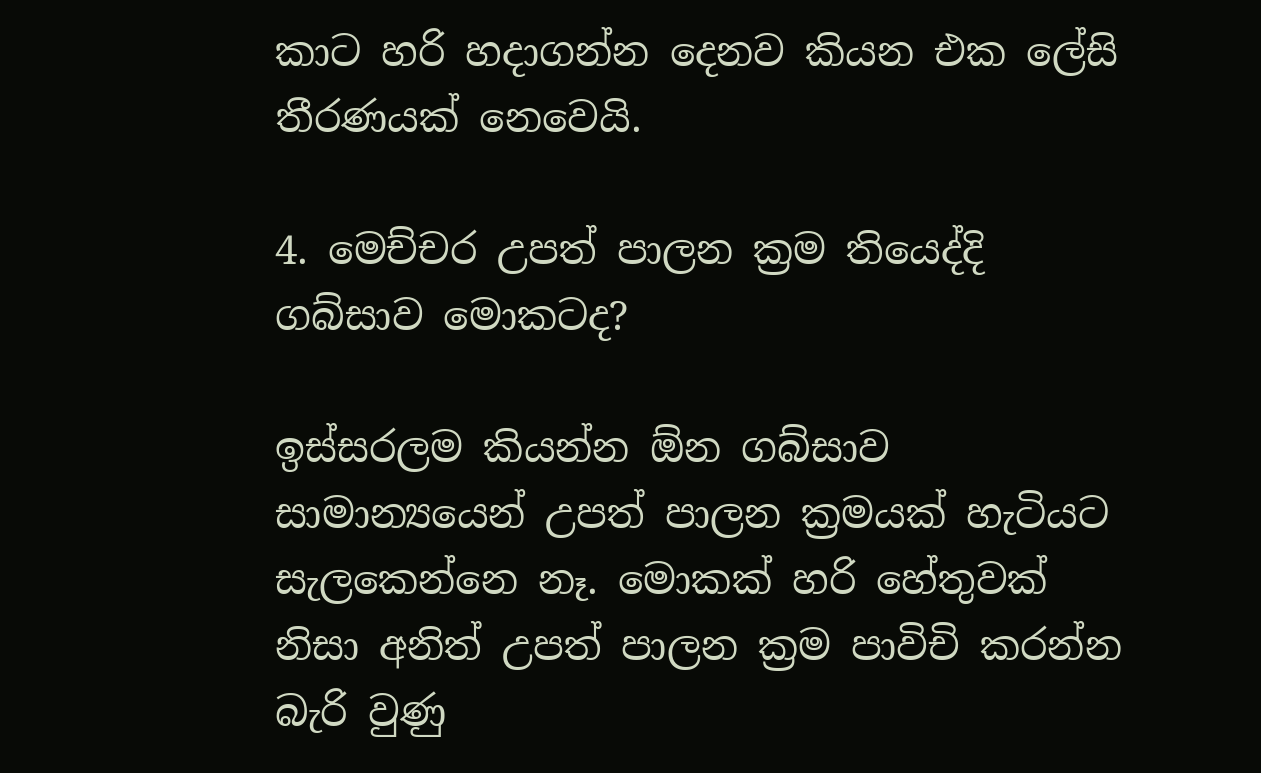කාට හරි හදාගන්න දෙනව කියන එක ලේසි තීරණයක් නෙවෙයි.

4. මෙච්චර උපත් පාලන ක්‍රම තියෙද්දි ගබ්සාව මොකටද?

ඉස්සරලම කියන්න ඕන ගබ්සාව සාමාන්‍යයෙන් උපත් පාලන ක්‍රමයක් හැටියට සැලකෙන්නෙ නෑ. මොකක් හරි හේතුවක් නිසා අනිත් උපත් පාලන ක්‍රම පාවිචි කරන්න බැරි වුණු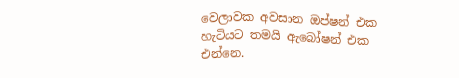වෙලාවක අවසාන ඔප්ෂන් එක හැටියට තමයි ඇබෝෂන් එක එන්නෙ.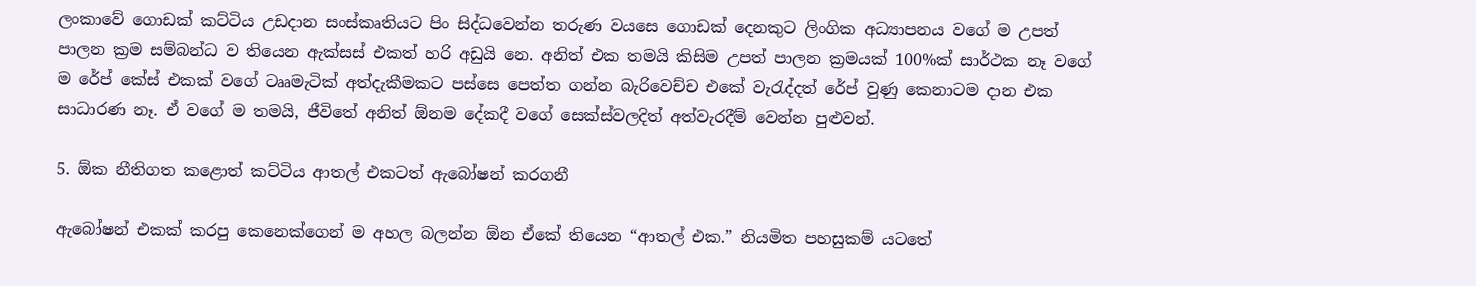ලංකාවේ ගොඩක් කට්ටිය උඩදාන සංස්කෘතියට පිං සිද්ධවෙන්න තරුණ වයසෙ ගොඩක් දෙනකුට ලිංගික අධ්‍යාපනය වගේ ම උපත් පාලන ක්‍රම සම්බන්ධ ව තියෙන ඇක්සස් එකත් හරි අඩුයි නෙ. අනිත් එක තමයි කිසිම උපත් පාලන ක්‍රමයක් 100%ක් සාර්ථක නෑ වගේ ම රේප් කේස් එකක් වගේ ටෲමැටික් අත්දැකීමකට පස්සෙ පෙත්ත ගන්න බැරිවෙච්ච එකේ වැරැද්දත් රේප් වුණු කෙනාටම දාන එක සාධාරණ නෑ. ඒ වගේ ම තමයි, ජීවිතේ අනිත් ඕනම දේකදී වගේ සෙක්ස්වලදිත් අත්වැරදීම් වෙන්න පුළුවන්.

5. ඕක නීතිගත කළොත් කට්ටිය ආතල් එකටත් ඇබෝෂන් කරගනී

ඇබෝෂන් එකක් කරපු කෙනෙක්ගෙන් ම අහල බලන්න ඕන ඒකේ තියෙන “ආතල් එක.” නියමිත පහසුකම් යටතේ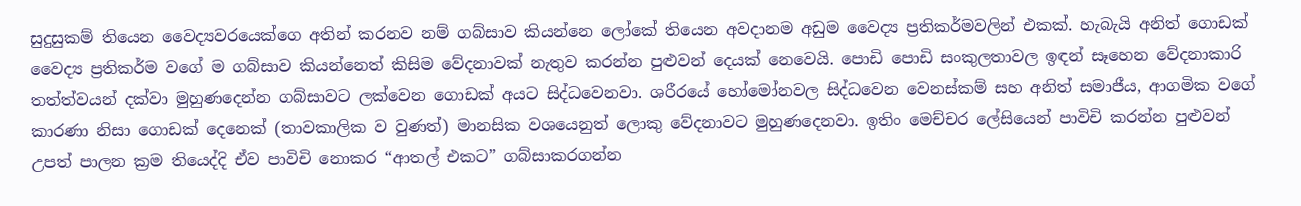සුදුසුකම් තියෙන වෛද්‍යවරයෙක්ගෙ අතින් කරනව නම් ගබ්සාව කියන්නෙ ලෝකේ තියෙන අවදානම අඩුම වෛද්‍ය ප්‍රතිකර්මවලින් එකක්. හැබැයි අනිත් ගොඩක් වෛද්‍ය ප්‍රතිකර්ම වගේ ම ගබ්සාව කියන්නෙත් කිසිම වේදනාවක් නැතුව කරන්න පුළුවන් දෙයක් නෙවෙයි. පොඩි පොඩි සංකුලතාවල ඉඳන් සෑහෙන වේදනාකාරි තත්ත්වයන් දක්වා මුහුණදෙන්න ගබ්සාවට ලක්වෙන ගොඩක් අයට සිද්ධවෙනවා. ශරීරයේ හෝමෝනවල සිද්ධවෙන වෙනස්කම් සහ අනිත් සමාජීය, ආගමික වගේ කාරණා නිසා ගොඩක් දෙනෙක් (තාවකාලික ව වුණත්) මානසික වශයෙනුත් ලොකු වේදනාවට මුහුණදෙනවා. ඉතිං මෙච්චර ලේසියෙන් පාවිචි කරන්න පුළුවන් උපත් පාලන ක්‍රම තියෙද්දි ඒව පාවිචි නොකර “ආතල් එකට” ගබ්සාකරගන්න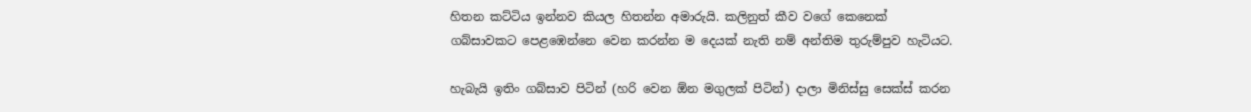හිතන කට්ටිය ඉන්නව කියල හිතන්න අමාරුයි. කලිනුත් කීව වගේ කෙනෙක් ගබ්සාවකට පෙළඹෙන්නෙ වෙන කරන්න ම දෙයක් නැති නම් අන්තිම තුරුම්පුව හැටියට.

හැබැයි ඉතිං ගබ්සාව පිටින් (හරි වෙන ඕන මගුලක් පිටින්) දාලා මිනිස්සු සෙක්ස් කරන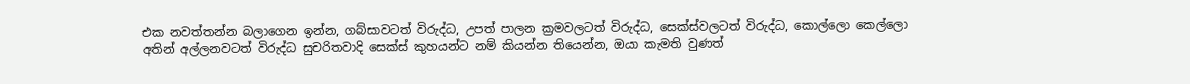එක නවත්තන්න බලාගෙන ඉන්න, ගබ්සාවටත් විරුද්ධ, උපත් පාලන ක්‍රමවලටත් විරුද්ධ, සෙක්ස්වලටත් විරුද්ධ, කොල්ලො කෙල්ලො අතින් අල්ලනවටත් විරුද්ධ සුචරිතවාදි සෙක්ස් කුහයන්ට නම් කියන්න තියෙන්න, ඔයා කැමති වුණත්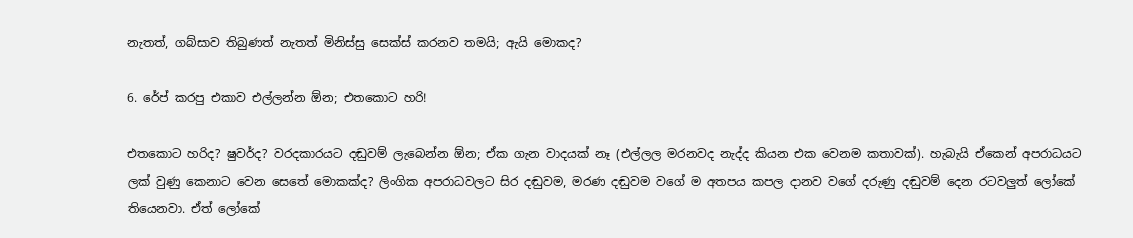නැතත්, ගබ්සාව තිබුණත් නැතත් මිනිස්සු සෙක්ස් කරනව තමයි; ඇයි මොකද?

6. රේප් කරපු එකාව එල්ලන්න ඕන; එතකොට හරි!

එතකොට හරිද? ෂුවර්ද? වරදකාරයට දඬුවම් ලැබෙන්න ඕන; ඒක ගැන වාදයක් නෑ (එල්ලල මරනවද නැද්ද කියන එක වෙනම කතාවක්). හැබැයි ඒකෙන් අපරාධයට ලක් වුණු කෙනාට වෙන සෙතේ මොකක්ද? ලිංගික අපරාධවලට සිර දඬුවම, මරණ දඬුවම වගේ ම අතපය කපල දානව වගේ දරුණු දඬුවම් දෙන රටවලුත් ලෝකේ තියෙනවා. ඒත් ලෝකේ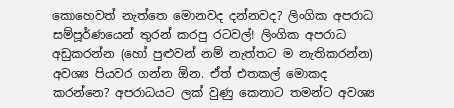කොහෙවත් නැත්තෙ මොනවද දන්නවද? ලිංගික අපරාධ සම්පූර්ණයෙන් තුරන් කරපු රටවල්! ලිංගික අපරාධ අඩුකරන්න (හෝ පුළුවන් නම් නැත්තට ම නැතිකරන්න) අවශ්‍ය පියවර ගන්න ඕන. ඒත් එතකල් මොකද කරන්නෙ? අපරාධයට ලක් වුණු කෙනාට තමන්ට අවශ්‍ය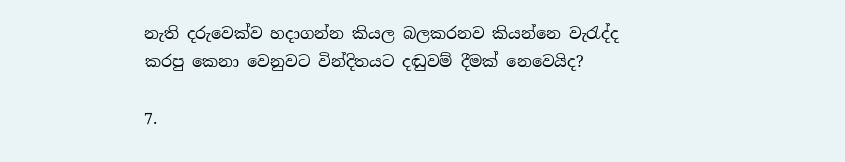නැති දරුවෙක්ව හදාගන්න කියල බලකරනව කියන්නෙ වැරැද්ද කරපු කෙනා වෙනුවට වින්දිතයට දඬුවම් දීමක් නෙවෙයිද?

7.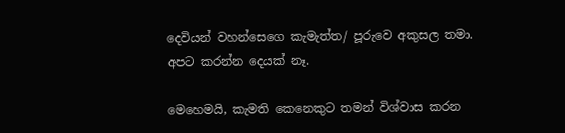දෙවියන් වහන්සෙගෙ කැමැත්ත/ පූරුවෙ අකුසල තමා. අපට කරන්න දෙයක් නෑ.

මෙහෙමයි, කැමති කෙනෙකුට තමන් විශ්වාස කරන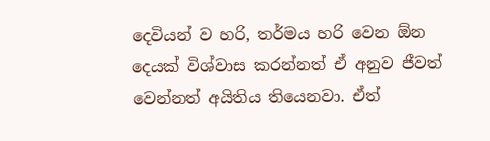දෙවියන් ව හරි, තර්මය හරි වෙන ඕන දෙයක් විශ්වාස කරන්නත් ඒ අනුව ජීවත් වෙන්නත් අයිතිය තියෙනවා. ඒත්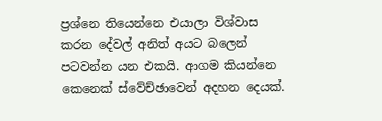ප්‍රශ්නෙ තියෙන්නෙ එයාලා විශ්වාස කරන දේවල් අනිත් අයට බලෙන් පටවන්න යන එකයි. ආගම කියන්නෙ කෙනෙක් ස්වේච්ඡාවෙන් අදහන දෙයක්.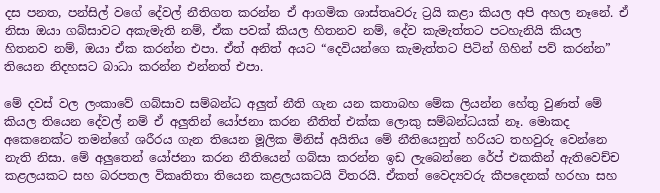දස පනත, පන්සිල් වගේ දේවල් නීතිගත කරන්න ඒ ආගමික ශාස්තෘවරු ට්‍රයි කළා කියල අපි අහල නෑනේ. ඒ නිසා ඔයා ගබ්සාවට අකැමැති නම්, ඒක පවක් කියල හිතනව නම්, දේව කැමැත්තට පටහැනියි කියල හිතනව නම්, ඔයා ඒක කරන්න එපා. ඒත් අනිත් අයට “දෙවියන්ගෙ කැමැත්තට පිටින් ගිහින් පව් කරන්න” තියෙන නිදහසට බාධා කරන්න එන්නත් එපා.

මේ දවස් වල ලංකාවේ ගබ්සාව සම්බන්ධ අලුත් නීති ගැන යන කතාබහ මේක ලියන්න හේතු වුණත් මේ කියල තියෙන දේවල් නම් ඒ අලුතින් යෝජනා කරන නීතිත් එක්ක ලොකු සම්බන්ධයක් නෑ. මොකද අකෙනෙක්ට තමන්ගේ ශරීරය ගැන තියෙන මූලික මිනිස් අයිතිය මේ නීතියෙනුත් හරියට තහවුරු වෙන්නෙ නැති නිසා. මේ අලුතෙන් යෝජනා කරන නීතියෙන් ගබ්සා කරන්න ඉඩ ලැබෙන්නෙ රේප් එකකින් ඇතිවෙච්ච කළලයකට සහ බරපතල විකෘතිතා තියෙන කළලයකටයි විතරයි. ඒකත් වෛද්‍යවරු කීපදෙනක් හරහා සහ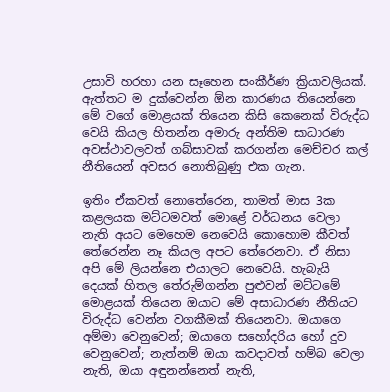උසාවි හරහා යන සෑහෙන සංකීර්ණ ක්‍රියාවලියක්. ඇත්තට ම දුක්වෙන්න ඕන කාරණය තියෙන්නෙ මේ වගේ මොළයක් තියෙන කිසි කෙනෙක් විරුද්ධ වෙයි කියල හිතන්න අමාරු අන්තිම සාධාරණ අවස්ථාවලවත් ගබ්සාවක් කරගන්න මෙච්චර කල් නීතියෙන් අවසර නොතිබුණු එක ගැන.

ඉතිං ඒකවත් නොතේරෙන, තාමත් මාස 3ක කළලයක මට්ටමවත් මොළේ වර්ධනය වෙලා නැති අයට මෙහෙම නෙවෙයි කොහොම කීවත් තේරෙන්න නෑ කියල අපට තේරෙනවා. ඒ නිසා අපි මේ ලියන්නෙ එයාලට නෙවෙයි. හැබැයි දෙයක් හිතල තේරුම්ගන්න පුළුවන් මට්ටමේ මොළයක් තියෙන ඔයාට මේ අසාධාරණ නීතියට විරුද්ධ වෙන්න වගකීමක් තියෙනවා. ඔයාගෙ අම්මා වෙනුවෙන්; ඔයාගෙ සහෝදරිය හෝ දුව වෙනුවෙන්; නැත්නම් ඔයා කවදාවත් හම්බ වෙලා නැති, ඔයා අඳුනන්නෙත් නැති,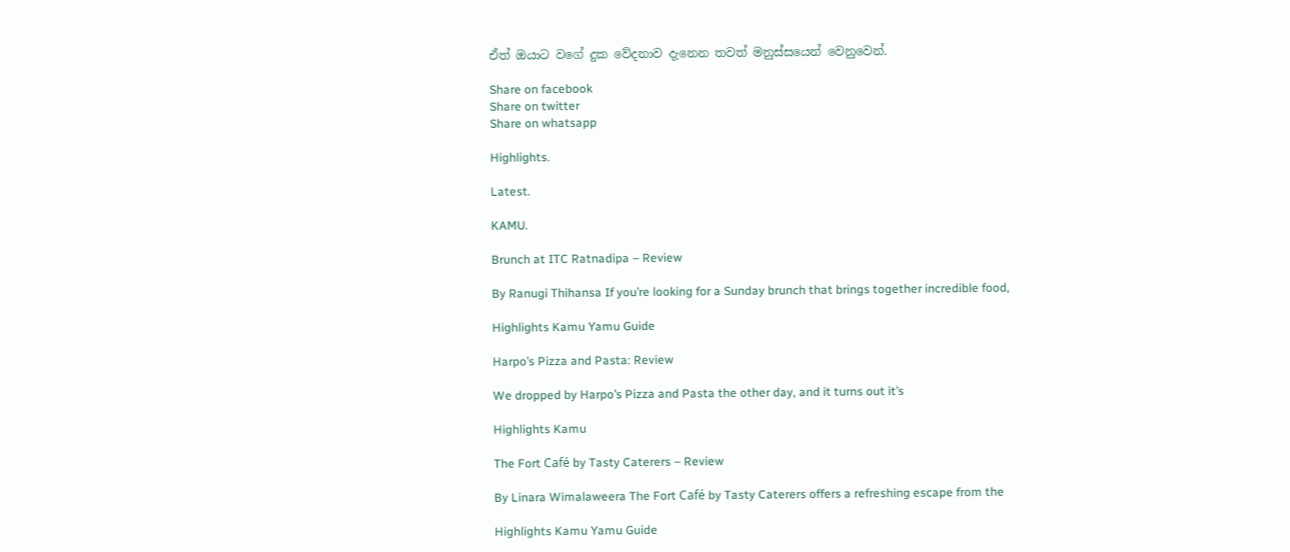ඒත් ඔයාට වගේ දුක වේදනාව දැනෙන තවත් මනුස්සයෙන් වෙනුවෙන්.

Share on facebook
Share on twitter
Share on whatsapp

Highlights.

Latest.

KAMU.

Brunch at ITC Ratnadipa – Review

By Ranugi Thihansa If you’re looking for a Sunday brunch that brings together incredible food,

Highlights Kamu Yamu Guide

Harpo’s Pizza and Pasta: Review

We dropped by Harpo’s Pizza and Pasta the other day, and it turns out it’s

Highlights Kamu

The Fort Café by Tasty Caterers – Review

By Linara Wimalaweera The Fort Café by Tasty Caterers offers a refreshing escape from the

Highlights Kamu Yamu Guide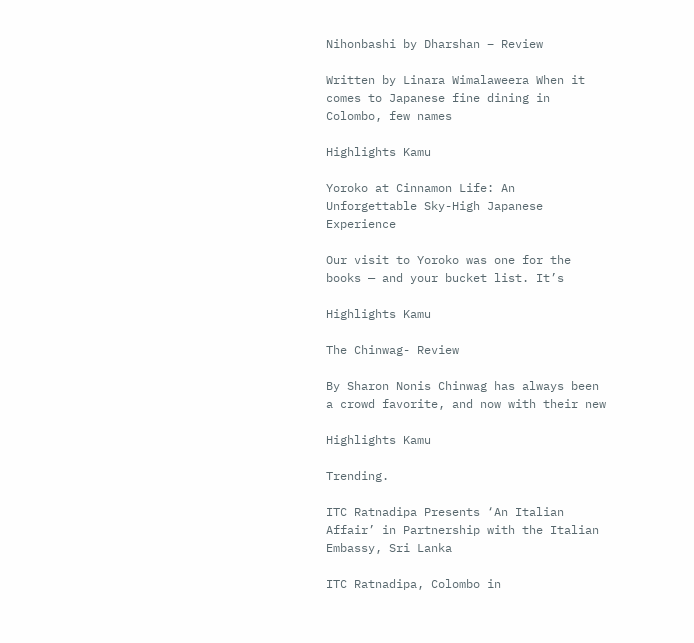Nihonbashi by Dharshan – Review

Written by Linara Wimalaweera When it comes to Japanese fine dining in Colombo, few names

Highlights Kamu

Yoroko at Cinnamon Life: An Unforgettable Sky-High Japanese Experience

Our visit to Yoroko was one for the books — and your bucket list. It’s

Highlights Kamu

The Chinwag- Review

By Sharon Nonis Chinwag has always been a crowd favorite, and now with their new

Highlights Kamu

Trending.

ITC Ratnadipa Presents ‘An Italian Affair’ in Partnership with the Italian Embassy, Sri Lanka

ITC Ratnadipa, Colombo in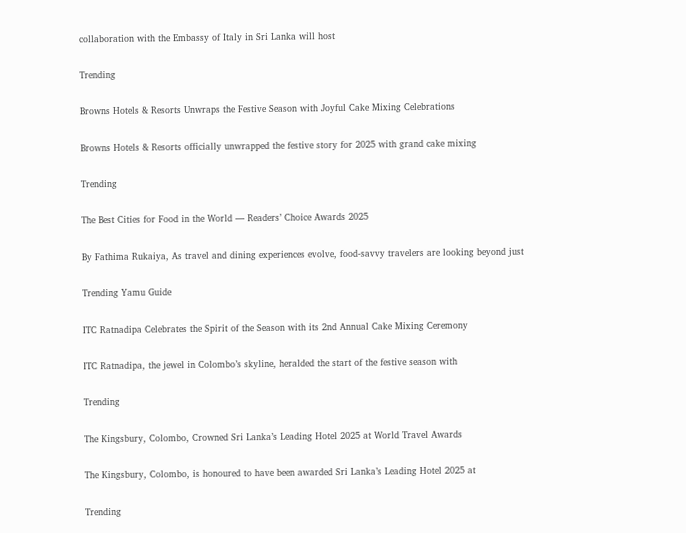collaboration with the Embassy of Italy in Sri Lanka will host

Trending

Browns Hotels & Resorts Unwraps the Festive Season with Joyful Cake Mixing Celebrations

Browns Hotels & Resorts officially unwrapped the festive story for 2025 with grand cake mixing

Trending

The Best Cities for Food in the World — Readers’ Choice Awards 2025

By Fathima Rukaiya, As travel and dining experiences evolve, food-savvy travelers are looking beyond just

Trending Yamu Guide

ITC Ratnadipa Celebrates the Spirit of the Season with its 2nd Annual Cake Mixing Ceremony

ITC Ratnadipa, the jewel in Colombo’s skyline, heralded the start of the festive season with

Trending

The Kingsbury, Colombo, Crowned Sri Lanka’s Leading Hotel 2025 at World Travel Awards

The Kingsbury, Colombo, is honoured to have been awarded Sri Lanka’s Leading Hotel 2025 at

Trending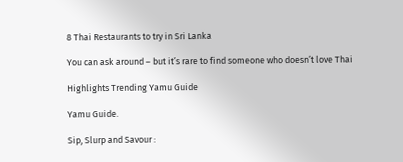8 Thai Restaurants to try in Sri Lanka

You can ask around – but it’s rare to find someone who doesn’t love Thai

Highlights Trending Yamu Guide

Yamu Guide.

Sip, Slurp and Savour :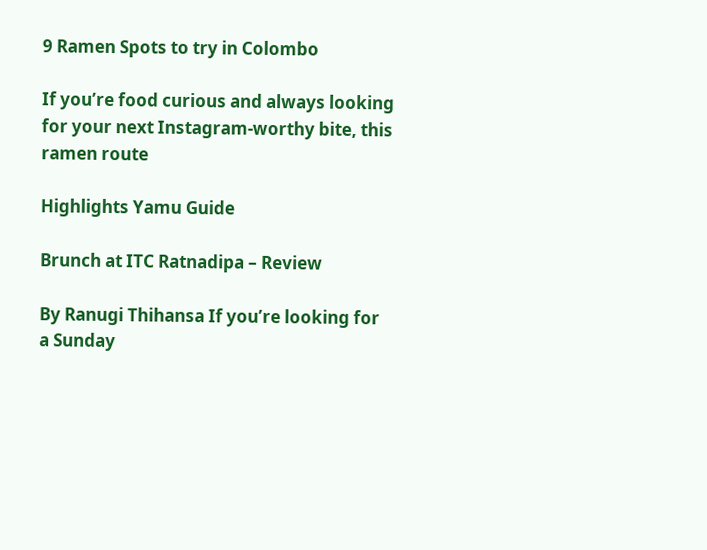9 Ramen Spots to try in Colombo

If you’re food curious and always looking for your next Instagram-worthy bite, this ramen route

Highlights Yamu Guide

Brunch at ITC Ratnadipa – Review

By Ranugi Thihansa If you’re looking for a Sunday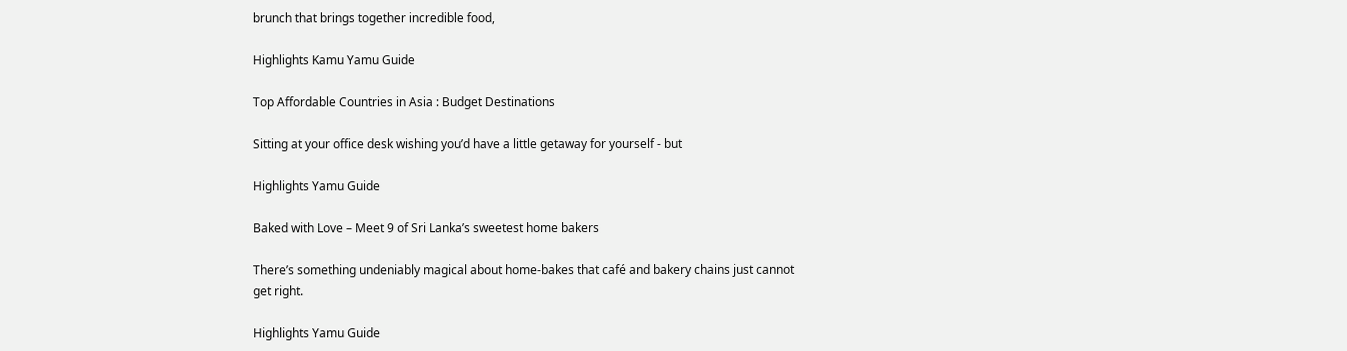brunch that brings together incredible food,

Highlights Kamu Yamu Guide

Top Affordable Countries in Asia : Budget Destinations

Sitting at your office desk wishing you’d have a little getaway for yourself - but

Highlights Yamu Guide

Baked with Love – Meet 9 of Sri Lanka’s sweetest home bakers

There’s something undeniably magical about home-bakes that café and bakery chains just cannot get right.

Highlights Yamu Guide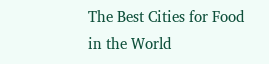The Best Cities for Food in the World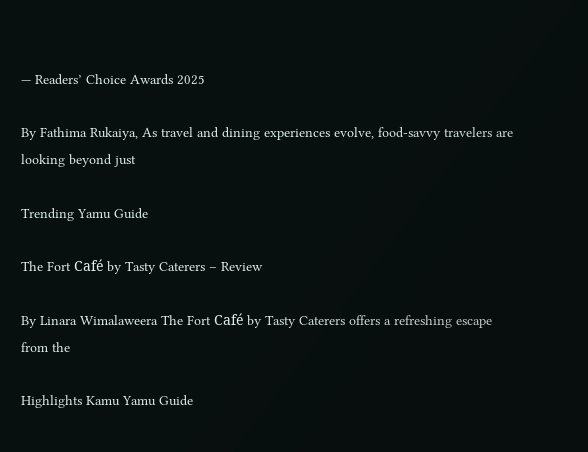— Readers’ Choice Awards 2025

By Fathima Rukaiya, As travel and dining experiences evolve, food-savvy travelers are looking beyond just

Trending Yamu Guide

The Fort Café by Tasty Caterers – Review

By Linara Wimalaweera The Fort Café by Tasty Caterers offers a refreshing escape from the

Highlights Kamu Yamu Guide